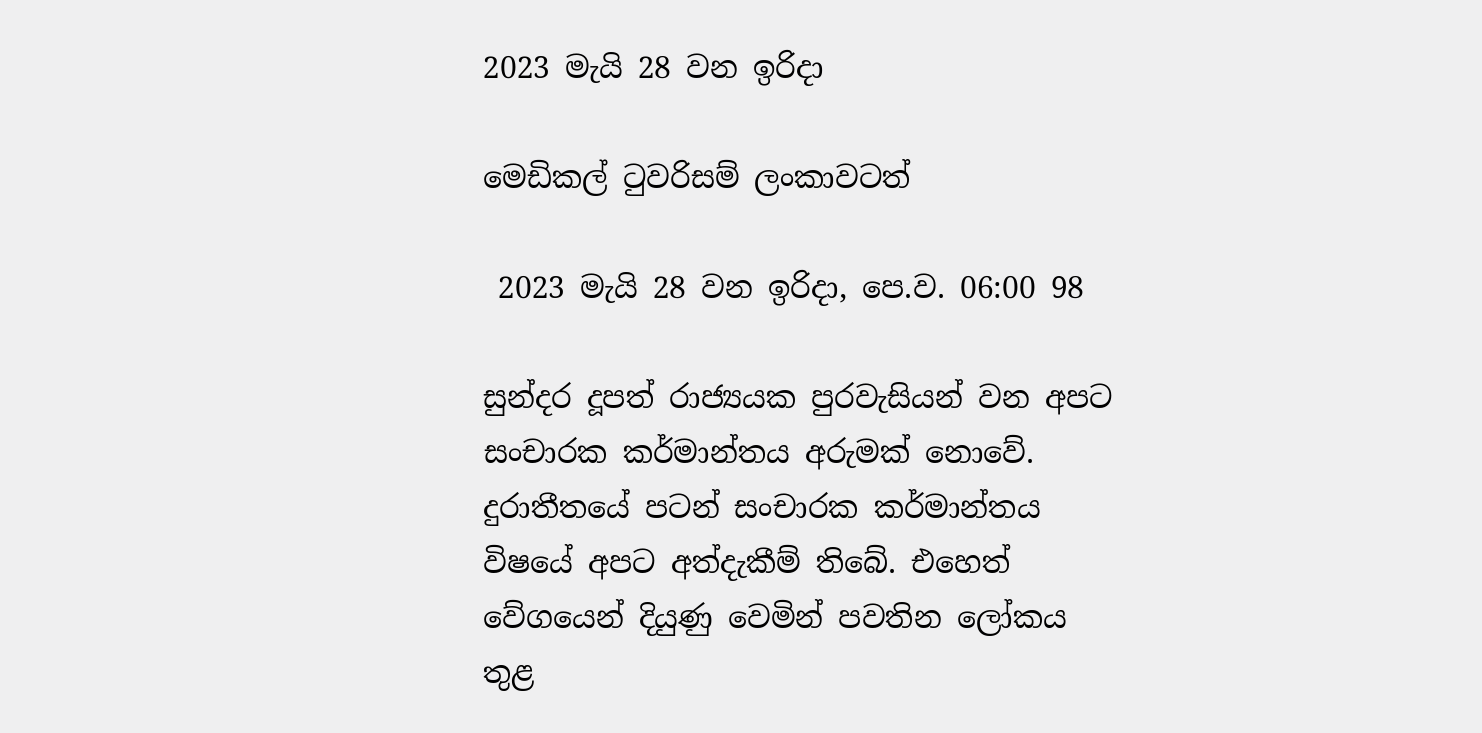2023 මැයි 28 වන ඉරිදා

මෙඩිකල් ටුවරිසම් ලංකාවටත්

 2023 මැයි 28 වන ඉරිදා, පෙ.ව. 06:00 98

සුන්දර දූපත් රාජ්‍යයක පුරවැසියන් වන අපට සංචාරක කර්මාන්තය අරුමක් නොවේ. දුරාතීතයේ පටන් සංචාරක කර්මාන්තය විෂයේ අපට අත්දැකීම් තිබේ. එහෙත් වේගයෙන් දියුණු වෙමින් පවතින ලෝකය තුළ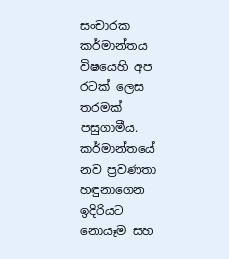සංචාරක කර්මාන්තය විෂයෙහි අප රටක් ලෙස තරමක් පසුගාමීය. කර්මාන්තයේ නව ප්‍රවණතා හඳුනාගෙන ඉදිරියට නොයෑම සහ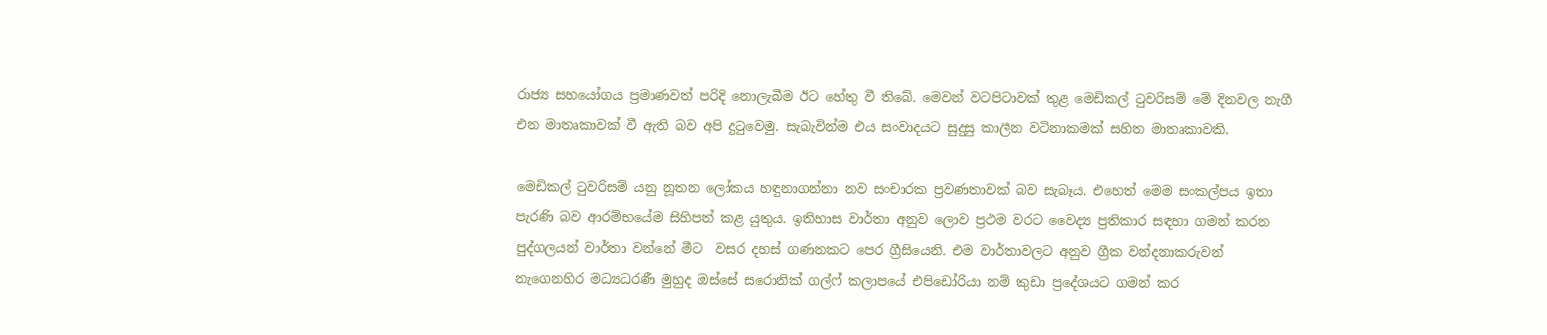රාජ්‍ය සහයෝගය ප්‍රමාණවත් පරිදි නොලැබීම ඊට හේතු වී තිබේ. මෙවන් වටපිටාවක් තුළ මෙඩිකල් ටුවරිසම් මේ දිනවල නැගී එන මාතෘකාවක් වී ඇති බව අපි දුටුවෙමු. සැබැවින්ම එය සංවාදයට සුදුසු කාලීන වටිනාකමක් සහිත මාතෘකාවකි.

මෙඩිකල් ටුවරිසම් යනු නූතන ලෝකය හඳුනාගන්නා නව සංචාරක ප්‍රවණතාවක් බව සැබෑය. එහෙත් මෙම සංකල්පය ඉතා පැරණි බව ආරම්භයේම සිහිපත් කළ යුතුය. ඉතිහාස වාර්තා අනුව ලොව ප්‍රථම වරට වෛද්‍ය ප්‍රතිකාර සඳහා ගමන් කරන පුද්ගලයන් වාර්තා වන්නේ මීට  වසර දහස් ගණනකට පෙර ග්‍රීසියෙනි. එම වාර්තාවලට අනුව ග්‍රීක වන්දනාකරුවන් නැගෙනහිර මධ්‍යධරණී මුහුද ඔස්සේ සරොනික් ගල්ෆ් කලාපයේ එපිඩෝරියා නම් කුඩා ප්‍රදේශයට ගමන් කර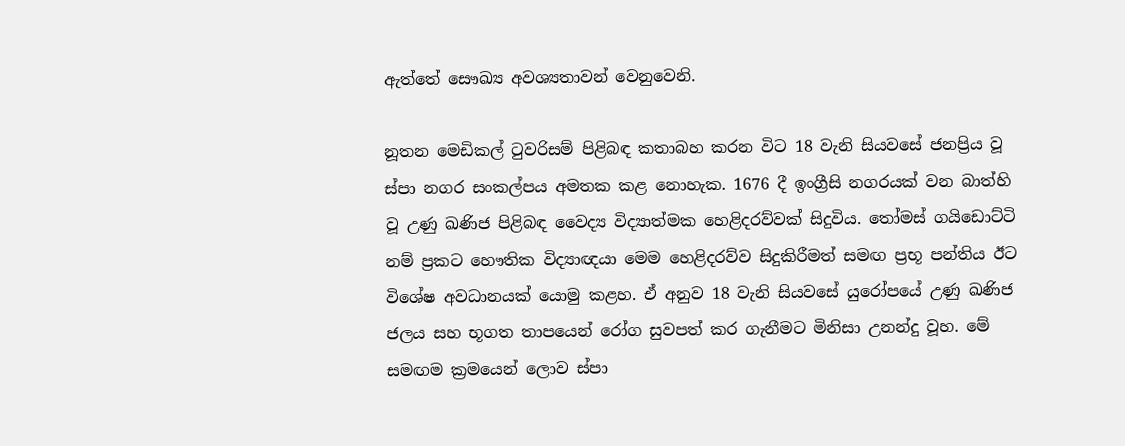ඇත්තේ සෞඛ්‍ය අවශ්‍යතාවන් වෙනුවෙනි.

නූතන මෙඩිකල් ටුවරිසම් පිළිබඳ කතාබහ කරන විට 18 වැනි සියවසේ ජනප්‍රිය වූ ස්පා නගර සංකල්පය අමතක කළ නොහැක. 1676 දී ඉංග්‍රීසි නගරයක් වන බාත්හි වූ උණු ඛණිජ පිළිබඳ වෛද්‍ය විද්‍යාත්මක හෙළිදරව්වක් සිදුවිය. තෝමස් ගයිඩොට්ටි නම් ප්‍රකට හෞතික විද්‍යාඥයා මෙම හෙළිදරව්ව සිදුකිරීමත් සමඟ ප්‍රභූ පන්තිය ඊට විශේෂ අවධානයක් යොමු කළහ. ඒ අනුව 18 වැනි සියවසේ යුරෝපයේ උණු ඛණිජ ජලය සහ භූගත තාපයෙන් රෝග සුවපත් කර ගැනීමට මිනිසා උනන්දු වූහ. මේ සමඟම ක්‍රමයෙන් ලොව ස්පා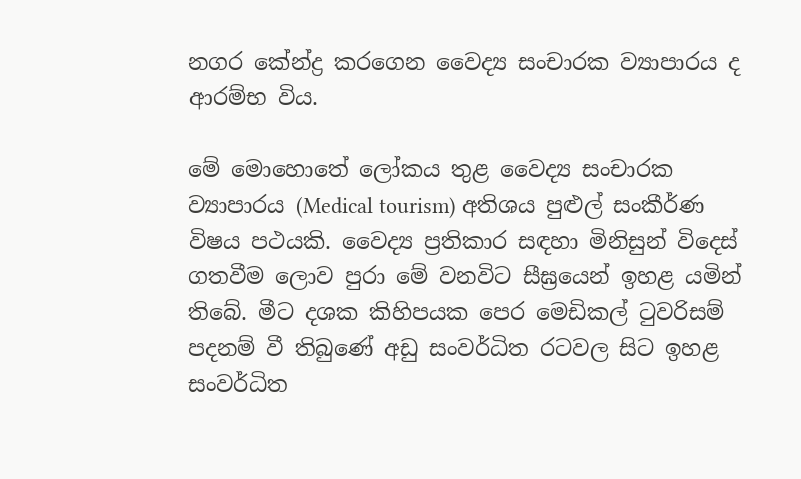නගර කේන්ද්‍ර කරගෙන වෛද්‍ය සංචාරක ව්‍යාපාරය ද ආරම්භ විය.

මේ මොහොතේ ලෝකය තුළ වෛද්‍ය සංචාරක ව්‍යාපාරය (Medical tourism) අතිශය පුළුල් සංකීර්ණ විෂය පථයකි. වෛද්‍ය ප්‍රතිකාර සඳහා මිනිසුන් විදෙස් ගතවීම ලොව පුරා මේ වනවිට සීඝ්‍රයෙන් ඉහළ යමින් තිබේ. මීට දශක කිහිපයක පෙර මෙඩිකල් ටුවරිසම් පදනම් වී තිබුණේ අඩු සංවර්ධිත රටවල සිට ඉහළ සංවර්ධිත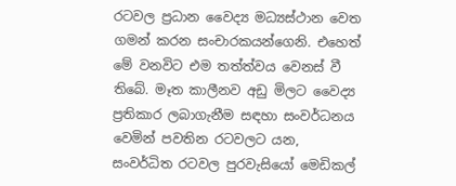රටවල ප්‍රධාන වෛද්‍ය මධ්‍යස්ථාන වෙත ගමන් කරන සංචාරකයන්ගෙනි. එහෙත් මේ වනවිට එම තත්ත්වය වෙනස් වී තිබේ. මෑත කාලීනව අඩු මිලට වෛද්‍ය ප්‍රතිකාර ලබාගැනීම සඳහා සංවර්ධනය වෙමින් පවතින රටවලට යන, සංවර්ධිත රටවල පුරවැසියෝ මෙඩිකල්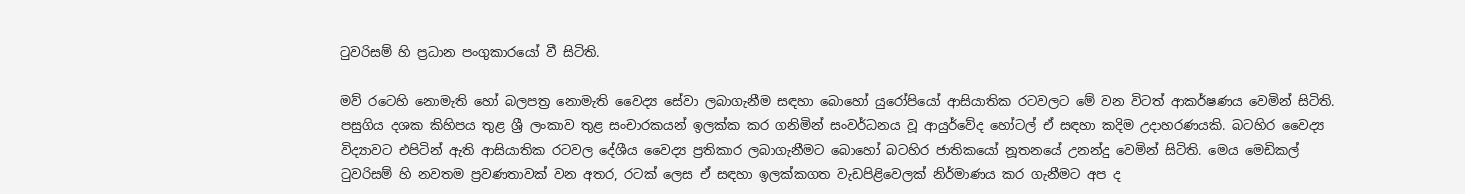ටුවරිසම් හි ප්‍රධාන පංගුකාරයෝ වී සිටිති.

මව් රටෙහි නොමැති හෝ බලපත්‍ර නොමැති වෛද්‍ය සේවා ලබාගැනීම සඳහා බොහෝ යුරෝපියෝ ආසියාතික රටවලට මේ වන විටත් ආකර්ෂණය වෙමින් සිටිති. පසුගිය දශක කිහිපය තුළ ශ්‍රී ලංකාව තුළ සංචාරකයන් ඉලක්ක කර ගනිමින් සංවර්ධනය වූ ආයුර්වේද හෝටල් ඒ සඳහා කදිම උදාහරණයකි. බටහිර වෛද්‍ය විද්‍යාවට එපිටින් ඇති ආසියාතික රටවල දේශීය වෛද්‍ය ප්‍රතිකාර ලබාගැනීමට බොහෝ බටහිර ජාතිකයෝ නූතනයේ උනන්දු වෙමින් සිටිති. මෙය මෙඩිකල් ටුවරිසම් හි නවතම ප්‍රවණතාවක් වන අතර, රටක් ලෙස ඒ සඳහා ඉලක්කගත වැඩපිළිවෙලක් නිර්මාණය කර ගැනීමට අප ද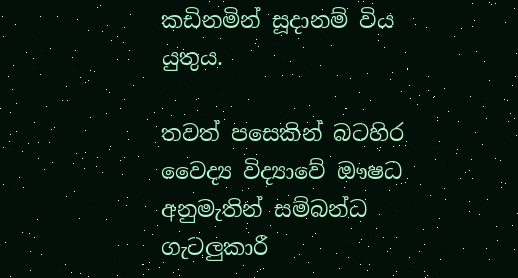කඩිනමින් සූදානම් විය යුතුය.

තවත් පසෙකින් බටහිර වෛද්‍ය විද්‍යාවේ ඖෂධ අනුමැතින් සම්බන්ධ ගැටලුකාරී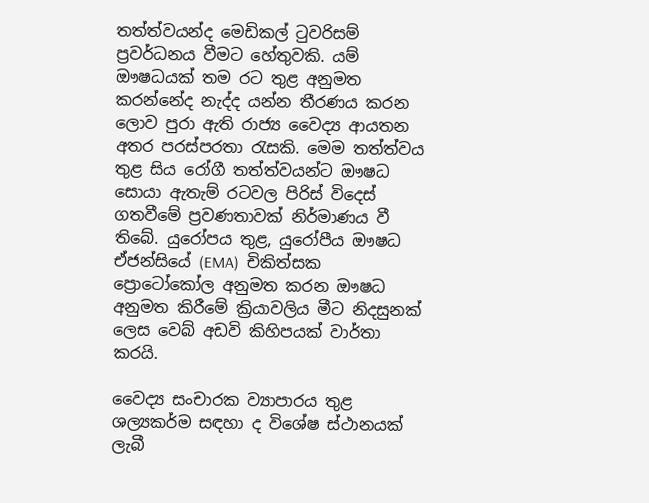තත්ත්වයන්ද මෙඩිකල් ටුවරිසම් ප්‍රවර්ධනය වීමට හේතුවකි. යම් ඖෂධයක් තම රට තුළ අනුමත කරන්නේද නැද්ද යන්න තීරණය කරන ලොව පුරා ඇති රාජ්‍ය වෛද්‍ය ආයතන අතර පරස්පරතා රැසකි. මෙම තත්ත්වය තුළ සිය රෝගී තත්ත්වයන්ට ඖෂධ සොයා ඇතැම් රටවල පිරිස් විදෙස් ගතවීමේ ප්‍රවණතාවක් නිර්මාණය වී තිබේ. යුරෝපය තුළ, යුරෝපීය ඖෂධ ඒජන්සියේ (EMA)  චිකිත්සක ප්‍රොටෝකෝල අනුමත කරන ඖෂධ අනුමත කිරීමේ ක්‍රියාවලිය මීට නිදසුනක් ලෙස වෙබ් අඩවි කිහිපයක් වාර්තා කරයි.

වෛද්‍ය සංචාරක ව්‍යාපාරය තුළ ශල්‍යකර්ම සඳහා ද විශේෂ ස්ථානයක් ලැබී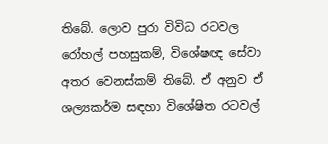තිබේ. ලොව පුරා විවිධ රටවල රෝහල් පහසුකම්, විශේෂඥ සේවා අතර වෙනස්කම් තිබේ. ඒ අනුව ඒ ශල්‍යකර්ම සඳහා විශේෂිත රටවල්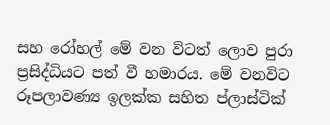සහ රෝහල් මේ වන විටත් ලොව පුරා ප්‍රසිද්ධියට පත් වී හමාරය. මේ වනවිට රූපලාවණ්‍ය ඉලක්ක සහිත ප්ලාස්ටික්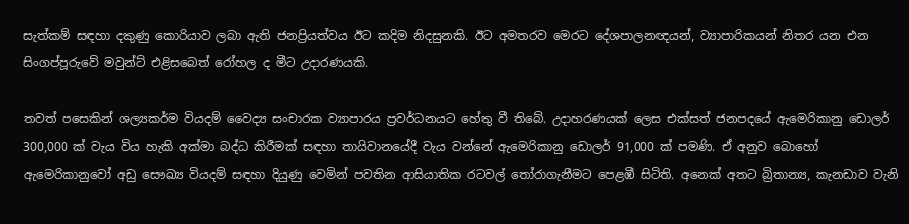සැත්කම් සඳහා දකුණු කොරියාව ලබා ඇති ජනප්‍රියත්වය ඊට කදිම නිදසුනකි. ඊට අමතරව මෙරට දේශපාලනඥයන්, ව්‍යාපාරිකයන් නිතර යන එන සිංගප්පූරුවේ මවුන්ට් එළිසබෙත් රෝහල ද මීට උදාරණයකි.

තවත් පසෙකින් ශල්‍යකර්ම වියදම් වෛද්‍ය සංචාරක ව්‍යාපාරය ප්‍රවර්ධනයට හේතු වී තිබේ. උදාහරණයක් ලෙස එක්සත් ජනපදයේ ඇමෙරිකානු ඩොලර් 300,000 ක් වැය විය හැකි අක්මා බද්ධ කිරීමක් සඳහා තායිවානයේදී වැය වන්නේ ඇමෙරිකානු ඩොලර් 91,000 ක් පමණි. ඒ අනුව බොහෝ ඇමෙරිකානුවෝ අඩු සෞඛ්‍ය වියදම් සඳහා දියුණු වෙමින් පවතින ආසියාතික රටවල් තෝරාගැනීමට පෙළඹී සිටිති. අනෙක් අතට බ්‍රිතාන්‍ය, කැනඩාව වැනි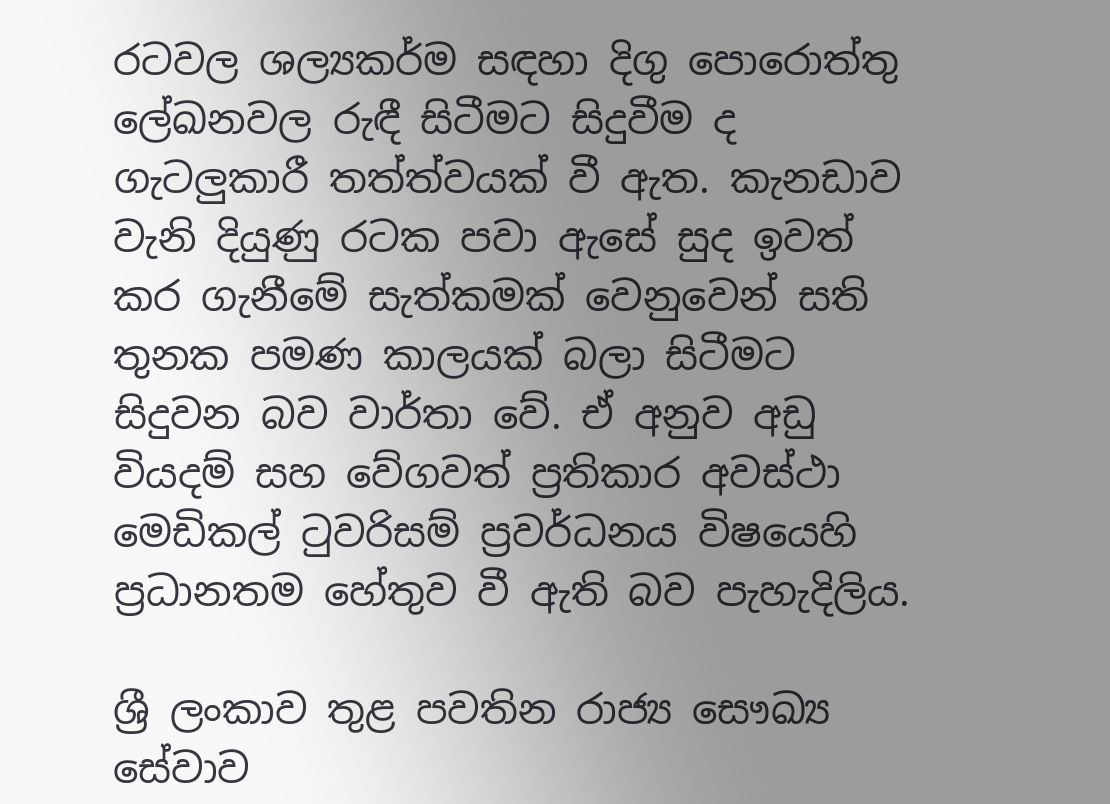රටවල ශල්‍යකර්ම සඳහා දිගු පොරොත්තු ලේඛනවල රුඳී සිටීමට සිදුවීම ද ගැටලුකාරී තත්ත්වයක් වී ඇත. කැනඩාව වැනි දියුණු රටක පවා ඇසේ සුද ඉවත් කර ගැනීමේ සැත්කමක් වෙනුවෙන් සති තුනක පමණ කාලයක් බලා සිටීමට සිදුවන බව වාර්තා වේ. ඒ අනුව අඩු වියදම් සහ වේගවත් ප්‍රතිකාර අවස්ථා මෙඩිකල් ටුවරිසම් ප්‍රවර්ධනය විෂයෙහි ප්‍රධානතම හේතුව වී ඇති බව පැහැදිලිය.

ශ්‍රී ලංකාව තුළ පවතින රාජ්‍ය සෞඛ්‍ය සේවාව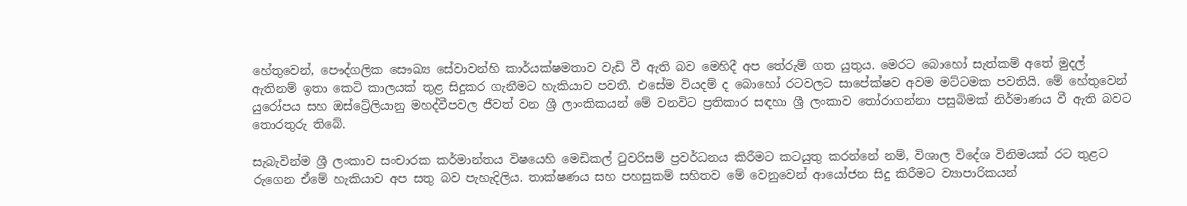හේතුවෙන්, පෞද්ගලික සෞඛ්‍ය සේවාවන්හි කාර්යක්ෂමතාව වැඩි වී ඇති බව මෙහිදී අප තේරුම් ගත යුතුය. මෙරට බොහෝ සැත්කම් අතේ මුදල් ඇතිනම් ඉතා කෙටි කාලයක් තුළ සිදුකර ගැනීමට හැකියාව පවතී. එසේම වියදම් ද බොහෝ රටවලට සාපේක්ෂව අවම මට්ටමක පවතියි. මේ හේතුවෙන් යුරෝපය සහ ඔස්ට්‍රේලියානු මහද්වීපවල ජීවත් වන ශ්‍රී ලාංකිකයන් මේ වනවිට ප්‍රතිකාර සඳහා ශ්‍රී ලංකාව තෝරාගන්නා පසුබිමක් නිර්මාණය වී ඇති බවට තොරතුරු තිබේ.

සැබැවින්ම ශ්‍රී ලංකාව සංචාරක කර්මාන්තය විෂයෙහි මෙඩිකල් ටුවරිසම් ප්‍රවර්ධනය කිරීමට කටයුතු කරන්නේ නම්, විශාල විදේශ විනිමයක් රට තුළට රුගෙන ඒමේ හැකියාව අප සතු බව පැහැදිලිය. තාක්ෂණය සහ පහසුකම් සහිතව මේ වෙනුවෙන් ආයෝජන සිදු කිරීමට ව්‍යාපාරිකයන්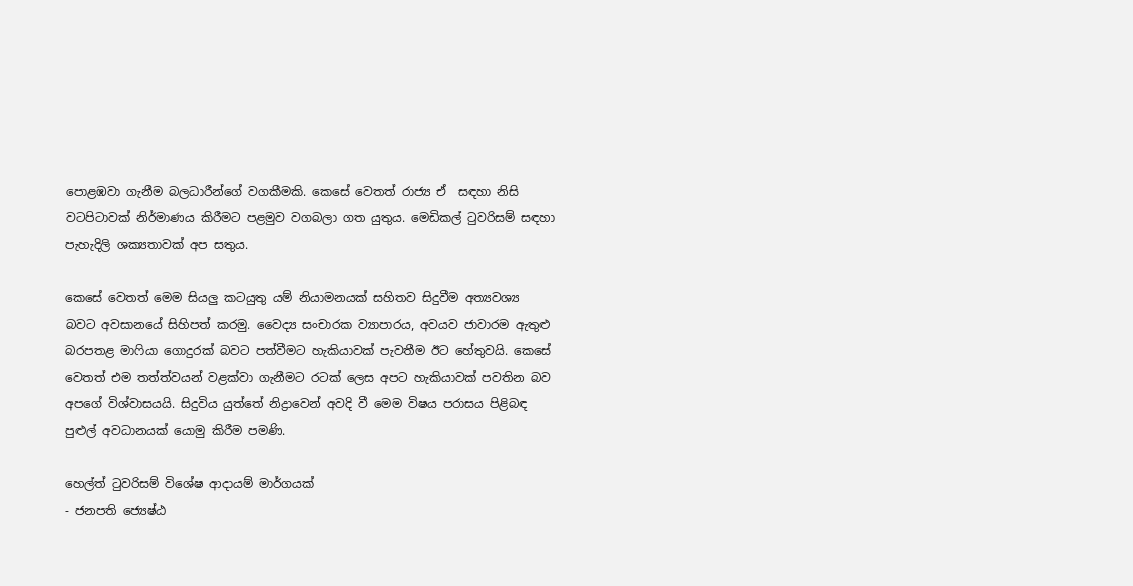පොළඹවා ගැනීම බලධාරීන්ගේ වගකීමකි. කෙසේ වෙතත් රාජ්‍ය ඒ  සඳහා නිසි වටපිටාවක් නිර්මාණය කිරීමට පළමුව වගබලා ගත යුතුය. මෙඩිකල් ටුවරිසම් සඳහා පැහැදිලි ශක්‍යතාවක් අප සතුය.

කෙසේ වෙතත් මෙම සියලු කටයුතු යම් නියාමනයක් සහිතව සිදුවීම අත්‍යවශ්‍ය බවට අවසානයේ සිහිපත් කරමු. වෛද්‍ය සංචාරක ව්‍යාපාරය, අවයව ජාවාරම ඇතුළු බරපතළ මාෆියා ගොදුරක් බවට පත්වීමට හැකියාවක් පැවතීම ඊට හේතුවයි. කෙසේ වෙතත් එම තත්ත්වයන් වළක්වා ගැනීමට රටක් ලෙස අපට හැකියාවක් පවතින බව අපගේ විශ්වාසයයි. සිදුවිය යුත්තේ නිද්‍රාවෙන් අවදි වී මෙම විෂය පරාසය පිළිබඳ පුළුල් අවධානයක් යොමු කිරීම පමණි.

හෙල්ත් ටුවරිසම් විශේෂ ආදායම් මාර්ගයක්
- ජනපති ජ්‍යෙෂ්ඨ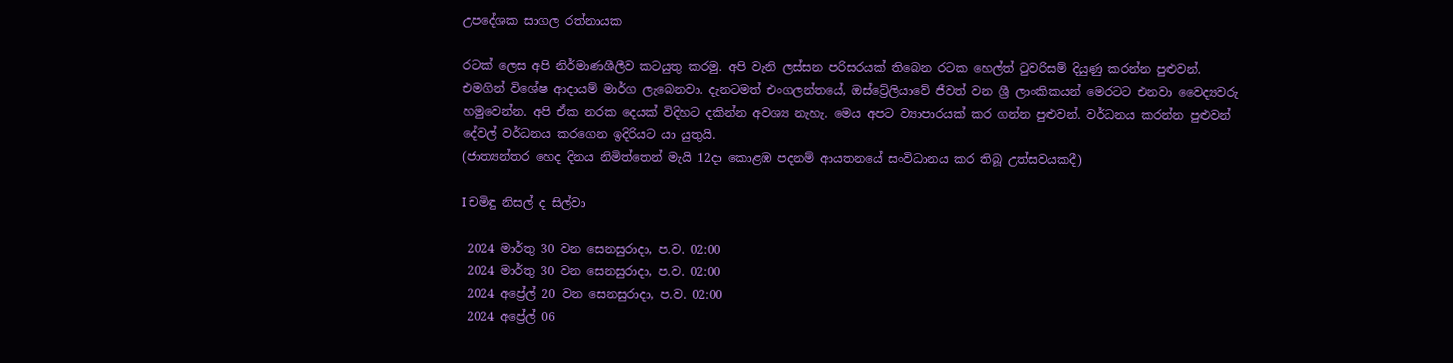උපදේශක සාගල රත්නායක

රටක් ලෙස අපි නිර්මාණශීලීව කටයුතු කරමු. අපි වැනි ලස්සන පරිසරයක් තිබෙන රටක හෙල්ත් ටුවරිසම් දියුණු කරන්න පුළුවන්. එමගින් විශේෂ ආදායම් මාර්ග ලැබෙනවා. දැනටමත් එංගලන්තයේ, ඔස්ට්‍රේලියාවේ ජීවත් වන ශ්‍රී ලාංකිකයන් මෙරටට එනවා වෛද්‍යවරු හමුවෙන්න. අපි ඒක නරක දෙයක් විදිහට දකින්න අවශ්‍ය නැහැ. මෙය අපට ව්‍යාපාරයක් කර ගන්න පුළුවන්. වර්ධනය කරන්න පුළුවන් දේවල් වර්ධනය කරගෙන ඉදිරියට යා යුතුයි.
(ජාත්‍යන්තර හෙද දිනය නිමිත්තෙන් මැයි 12දා කොළඹ පදනම් ආයතනයේ සංවිධානය කර තිබූ උත්සවයකදී)

I චමිඳු නිසල් ද සිල්වා

 2024 මාර්තු 30 වන සෙනසුරාදා, ප.ව. 02:00
 2024 මාර්තු 30 වන සෙනසුරාදා, ප.ව. 02:00
 2024 අප්‍රේල් 20 වන සෙනසුරාදා, ප.ව. 02:00
 2024 අප්‍රේල් 06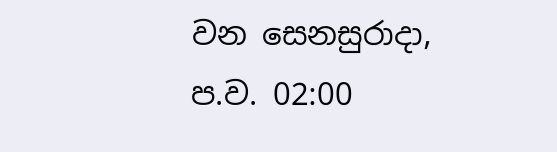වන සෙනසුරාදා, ප.ව. 02:00